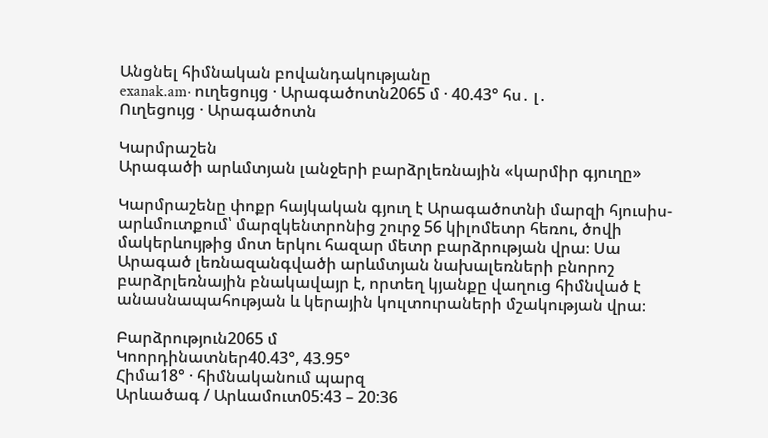Անցնել հիմնական բովանդակությանը
exanak.am· ուղեցույց · Արագածոտն2065 մ · 40.43° հս․ լ․
Ուղեցույց · Արագածոտն

Կարմրաշեն
Արագածի արևմտյան լանջերի բարձրլեռնային «կարմիր գյուղը»

Կարմրաշենը փոքր հայկական գյուղ է Արագածոտնի մարզի հյուսիս-արևմուտքում՝ մարզկենտրոնից շուրջ 56 կիլոմետր հեռու, ծովի մակերևույթից մոտ երկու հազար մետր բարձրության վրա։ Սա Արագած լեռնազանգվածի արևմտյան նախալեռների բնորոշ բարձրլեռնային բնակավայր է, որտեղ կյանքը վաղուց հիմնված է անասնապահության և կերային կուլտուրաների մշակության վրա։

Բարձրություն2065 մ
Կոորդինատներ40.43°, 43.95°
Հիմա18° · հիմնականում պարզ
Արևածագ / Արևամուտ05:43 – 20:36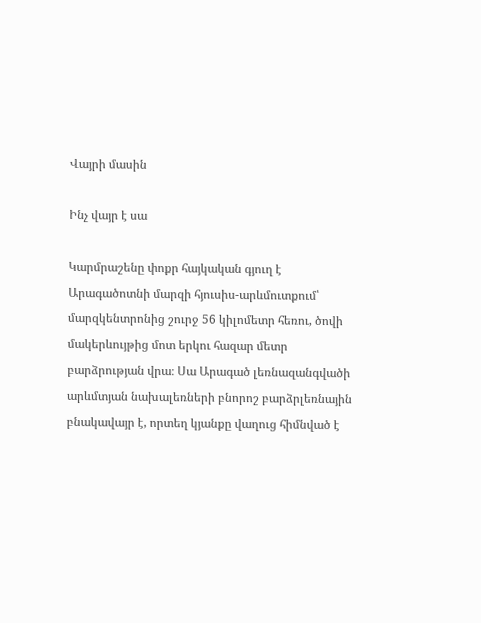Վայրի մասին

Ինչ վայր է սա

Կարմրաշենը փոքր հայկական գյուղ է Արագածոտնի մարզի հյուսիս-արևմուտքում՝ մարզկենտրոնից շուրջ 56 կիլոմետր հեռու, ծովի մակերևույթից մոտ երկու հազար մետր բարձրության վրա։ Սա Արագած լեռնազանգվածի արևմտյան նախալեռների բնորոշ բարձրլեռնային բնակավայր է, որտեղ կյանքը վաղուց հիմնված է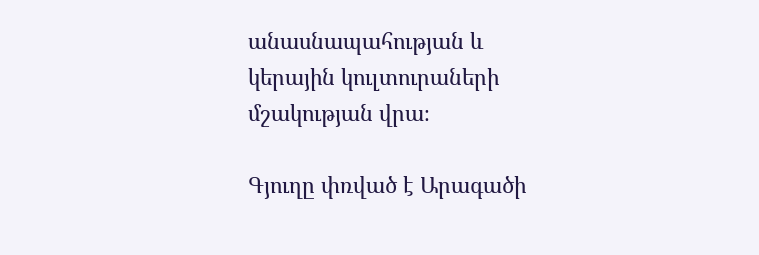անասնապահության և կերային կուլտուրաների մշակության վրա։

Գյուղը փռված է Արագածի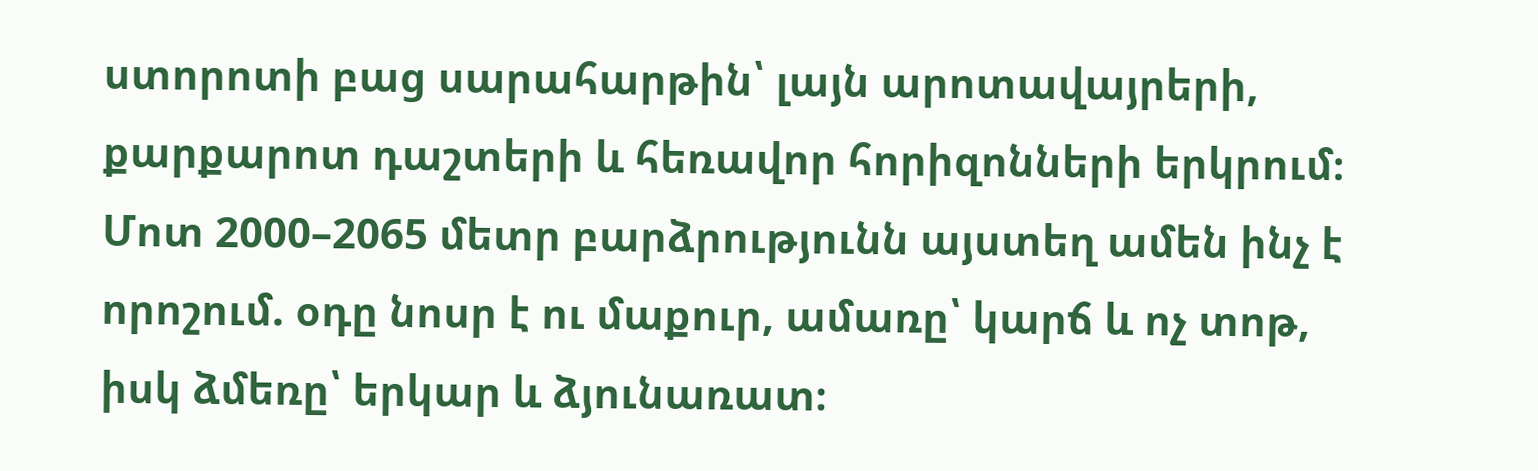ստորոտի բաց սարահարթին՝ լայն արոտավայրերի, քարքարոտ դաշտերի և հեռավոր հորիզոնների երկրում։ Մոտ 2000–2065 մետր բարձրությունն այստեղ ամեն ինչ է որոշում. օդը նոսր է ու մաքուր, ամառը՝ կարճ և ոչ տոթ, իսկ ձմեռը՝ երկար և ձյունառատ։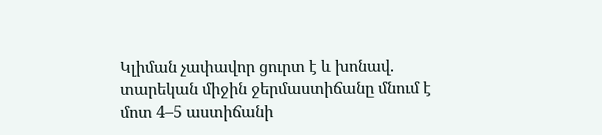Կլիման չափավոր ցուրտ է և խոնավ. տարեկան միջին ջերմաստիճանը մնում է մոտ 4–5 աստիճանի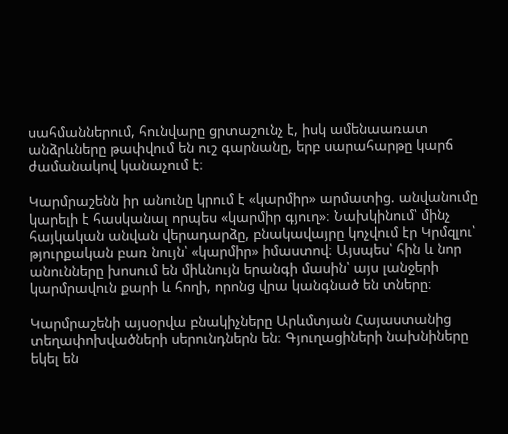սահմաններում, հունվարը ցրտաշունչ է, իսկ ամենաառատ անձրևները թափվում են ուշ գարնանը, երբ սարահարթը կարճ ժամանակով կանաչում է։

Կարմրաշենն իր անունը կրում է «կարմիր» արմատից. անվանումը կարելի է հասկանալ որպես «կարմիր գյուղ»։ Նախկինում՝ մինչ հայկական անվան վերադարձը, բնակավայրը կոչվում էր Կրմզլու՝ թյուրքական բառ նույն՝ «կարմիր» իմաստով։ Այսպես՝ հին և նոր անունները խոսում են միևնույն երանգի մասին՝ այս լանջերի կարմրավուն քարի և հողի, որոնց վրա կանգնած են տները։

Կարմրաշենի այսօրվա բնակիչները Արևմտյան Հայաստանից տեղափոխվածների սերունդներն են։ Գյուղացիների նախնիները եկել են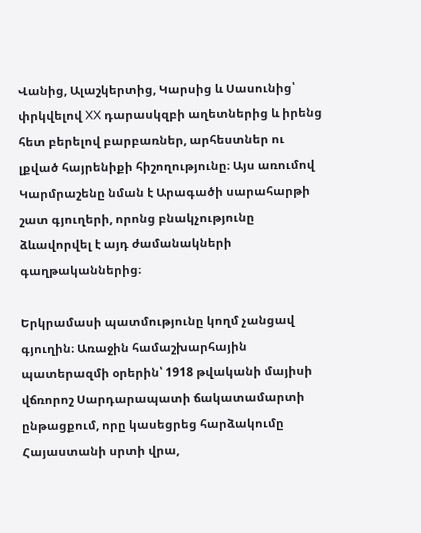Վանից, Ալաշկերտից, Կարսից և Սասունից՝ փրկվելով XX դարասկզբի աղետներից և իրենց հետ բերելով բարբառներ, արհեստներ ու լքված հայրենիքի հիշողությունը։ Այս առումով Կարմրաշենը նման է Արագածի սարահարթի շատ գյուղերի, որոնց բնակչությունը ձևավորվել է այդ ժամանակների գաղթականներից։

Երկրամասի պատմությունը կողմ չանցավ գյուղին։ Առաջին համաշխարհային պատերազմի օրերին՝ 1918 թվականի մայիսի վճռորոշ Սարդարապատի ճակատամարտի ընթացքում, որը կասեցրեց հարձակումը Հայաստանի սրտի վրա,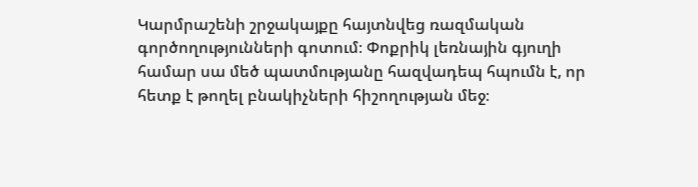Կարմրաշենի շրջակայքը հայտնվեց ռազմական գործողությունների գոտում։ Փոքրիկ լեռնային գյուղի համար սա մեծ պատմությանը հազվադեպ հպումն է, որ հետք է թողել բնակիչների հիշողության մեջ։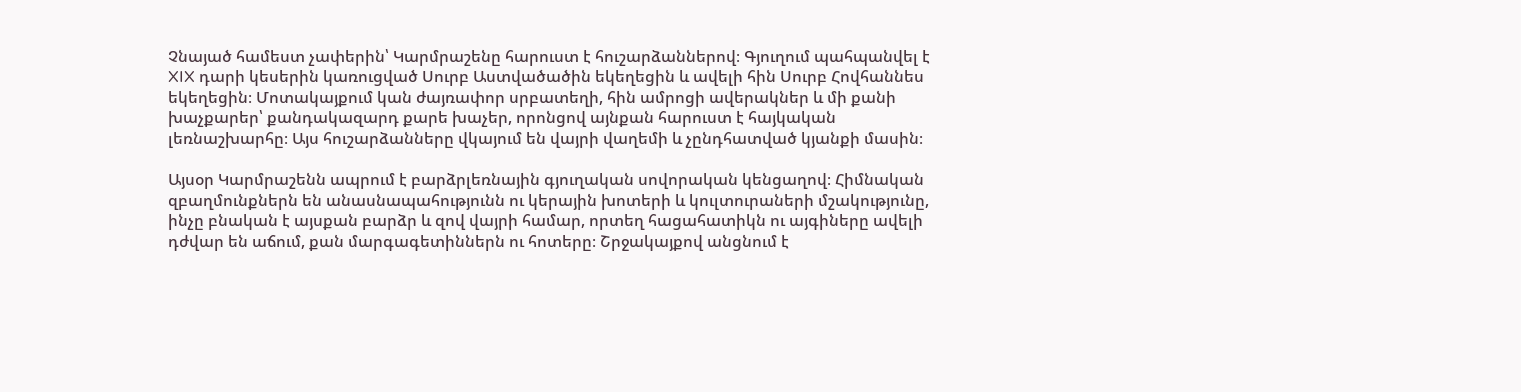Չնայած համեստ չափերին՝ Կարմրաշենը հարուստ է հուշարձաններով։ Գյուղում պահպանվել է XIX դարի կեսերին կառուցված Սուրբ Աստվածածին եկեղեցին և ավելի հին Սուրբ Հովհաննես եկեղեցին։ Մոտակայքում կան ժայռափոր սրբատեղի, հին ամրոցի ավերակներ և մի քանի խաչքարեր՝ քանդակազարդ քարե խաչեր, որոնցով այնքան հարուստ է հայկական լեռնաշխարհը։ Այս հուշարձանները վկայում են վայրի վաղեմի և չընդհատված կյանքի մասին։

Այսօր Կարմրաշենն ապրում է բարձրլեռնային գյուղական սովորական կենցաղով։ Հիմնական զբաղմունքներն են անասնապահությունն ու կերային խոտերի և կուլտուրաների մշակությունը, ինչը բնական է այսքան բարձր և զով վայրի համար, որտեղ հացահատիկն ու այգիները ավելի դժվար են աճում, քան մարգագետիններն ու հոտերը։ Շրջակայքով անցնում է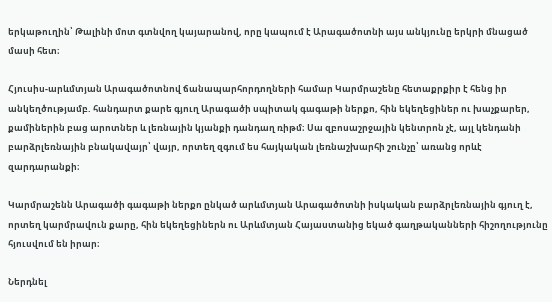երկաթուղին՝ Թալինի մոտ գտնվող կայարանով, որը կապում է Արագածոտնի այս անկյունը երկրի մնացած մասի հետ։

Հյուսիս-արևմտյան Արագածոտնով ճանապարհորդողների համար Կարմրաշենը հետաքրքիր է հենց իր անկեղծությամբ. հանդարտ քարե գյուղ Արագածի սպիտակ գագաթի ներքո, հին եկեղեցիներ ու խաչքարեր, քամիներին բաց արոտներ և լեռնային կյանքի դանդաղ ռիթմ։ Սա զբոսաշրջային կենտրոն չէ, այլ կենդանի բարձրլեռնային բնակավայր՝ վայր, որտեղ զգում ես հայկական լեռնաշխարհի շունչը՝ առանց որևէ զարդարանքի։

Կարմրաշենն Արագածի գագաթի ներքո ընկած արևմտյան Արագածոտնի իսկական բարձրլեռնային գյուղ է, որտեղ կարմրավուն քարը, հին եկեղեցիներն ու Արևմտյան Հայաստանից եկած գաղթականների հիշողությունը հյուսվում են իրար։

Ներդնել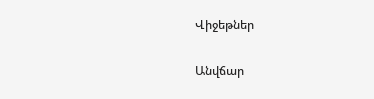Վիջեթներ

Անվճար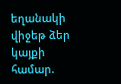եղանակի վիջեթ ձեր կայքի համար.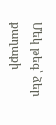Մեկ թեգ՝ ձեր քաղաքի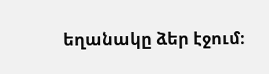եղանակը ձեր էջում։